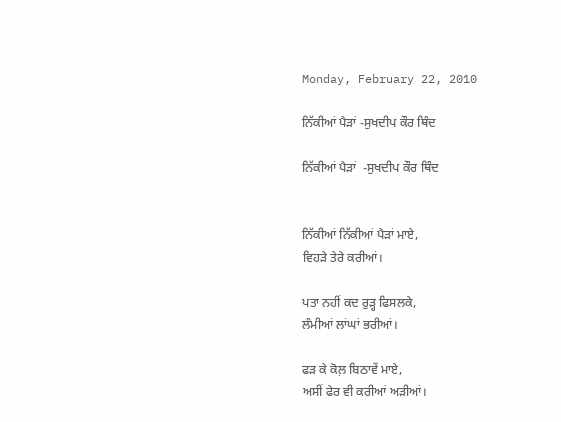Monday, February 22, 2010

ਨਿੱਕੀਆਂ ਪੈੜਾਂ -ਸੁਖਦੀਪ ਕੌਰ ਥਿੰਦ

ਨਿੱਕੀਆਂ ਪੈੜਾਂ  -ਸੁਖਦੀਪ ਕੌਰ ਥਿੰਦ


ਨਿੱਕੀਆਂ ਨਿੱਕੀਆਂ ਪੈੜਾਂ ਮਾਏ,
ਵਿਹੜੇ ਤੇਰੇ ਕਰੀਆਂ।

ਪਤਾ ਨਹੀਂ ਕਦ ਰੁੜ੍ਹ ਫਿਸਲਕੇ,
ਲੰਮੀਆਂ ਲਾਂਘਾਂ ਭਰੀਆਂ।

ਫੜ ਕੇ ਕੋਲ਼ ਬਿਠਾਵੇਂ ਮਾਏ,
ਅਸੀਂ ਫੇਰ ਵੀ ਕਰੀਆਂ ਅੜੀਆਂ।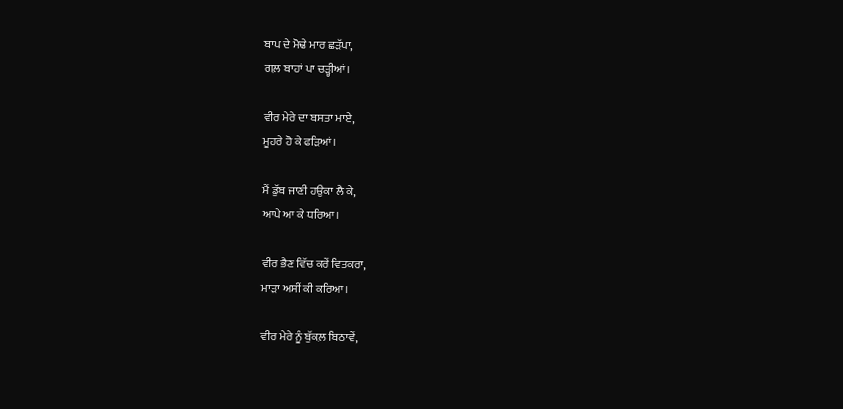ਬਾਪ ਦੇ ਮੋਢੇ ਮਾਰ ਛੜੱਪਾ,
ਗਲ਼ ਬਾਹਾਂ ਪਾ ਚੜ੍ਹੀਆਂ।

ਵੀਰ ਮੇਰੇ ਦਾ ਬਸਤਾ ਮਾਏ,
ਮੂਹਰੇ ਹੋ ਕੇ ਫੜਿਆਂ।

ਮੈਂ ਡੁੱਬ ਜਾਣੀ ਹਉਕਾ ਲੈ ਕੇ,
ਆਪੇ ਆ ਕੇ ਧਰਿਆ।

ਵੀਰ ਭੈਣ ਵਿੱਚ ਕਰੇਂ ਵਿਤਕਰਾ,
ਮਾੜਾ ਅਸੀਂ ਕੀ ਕਰਿਆ।

ਵੀਰ ਮੇਰੇ ਨੂੰ ਬੁੱਕਲ਼ ਬਿਠਾਵੇਂ,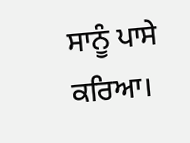ਸਾਨੂੰ ਪਾਸੇ ਕਰਿਆ।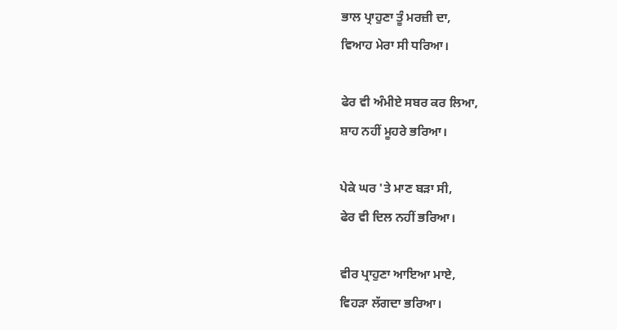ਭਾਲ ਪ੍ਰਾਹੁਣਾ ਤੂੰ ਮਰਜ਼ੀ ਦਾ,
ਵਿਆਹ ਮੇਰਾ ਸੀ ਧਰਿਆ।

ਫੇਰ ਵੀ ਅੰਮੀਏ ਸਬਰ ਕਰ ਲਿਆ,
ਸ਼ਾਹ ਨਹੀਂ ਮੂਹਰੇ ਭਰਿਆ।

ਪੇਕੇ ਘਰ 'ਤੇ ਮਾਣ ਬੜਾ ਸੀ,
ਫੇਰ ਵੀ ਦਿਲ ਨਹੀਂ ਭਰਿਆ।

ਵੀਰ ਪ੍ਰਾਹੁਣਾ ਆਇਆ ਮਾਏ,
ਵਿਹੜਾ ਲੱਗਦਾ ਭਰਿਆ।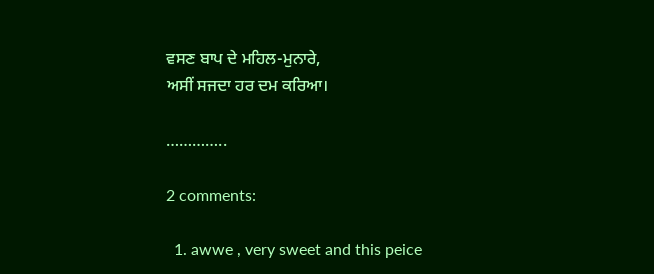ਵਸਣ ਬਾਪ ਦੇ ਮਹਿਲ-ਮੁਨਾਰੇ,
ਅਸੀਂ ਸਜਦਾ ਹਰ ਦਮ ਕਰਿਆ।

…………..

2 comments:

  1. awwe , very sweet and this peice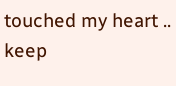touched my heart .. keep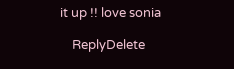it up !! love sonia

    ReplyDelete